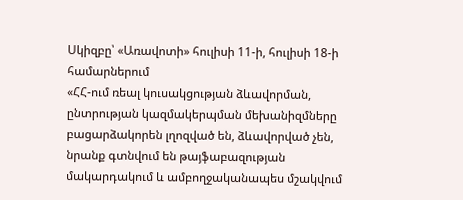Սկիզբը՝ «Առավոտի» հուլիսի 11-ի, հուլիսի 18-ի համարներում
«ՀՀ-ում ռեալ կուսակցության ձևավորման, ընտրության կազմակերպման մեխանիզմները բացարձակորեն լղոզված են, ձևավորված չեն, նրանք գտնվում են թայֆաբազության մակարդակում և ամբողջականապես մշակվում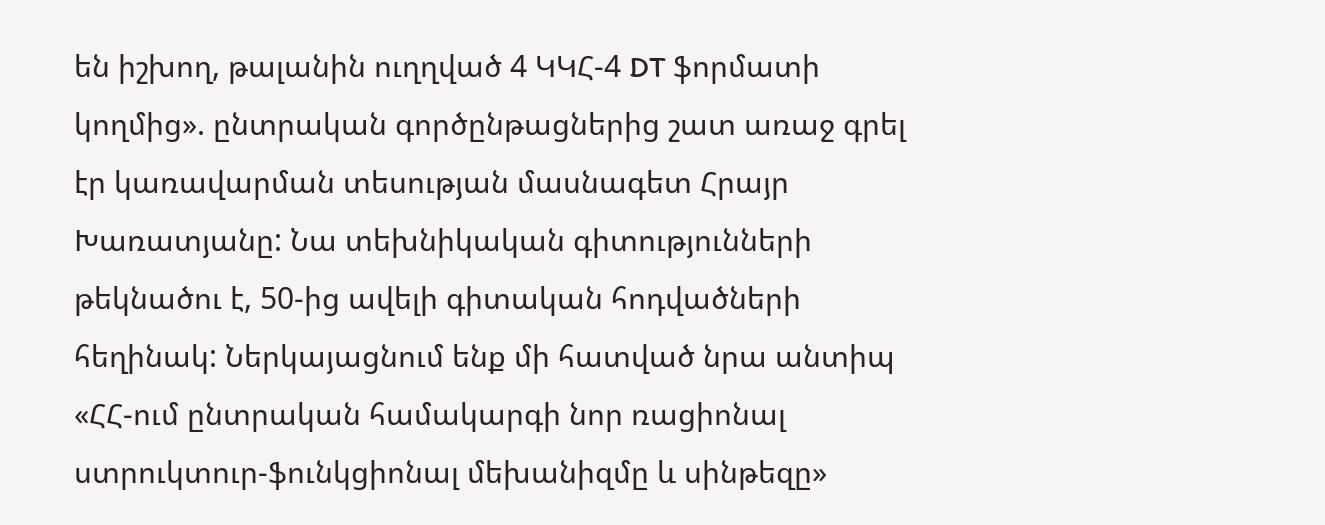են իշխող, թալանին ուղղված 4 ԿԿՀ-4 DT ֆորմատի կողմից». ընտրական գործընթացներից շատ առաջ գրել էր կառավարման տեսության մասնագետ Հրայր Խառատյանը: Նա տեխնիկական գիտությունների թեկնածու է, 50-ից ավելի գիտական հոդվածների հեղինակ: Ներկայացնում ենք մի հատված նրա անտիպ «ՀՀ-ում ընտրական համակարգի նոր ռացիոնալ ստրուկտուր-ֆունկցիոնալ մեխանիզմը և սինթեզը»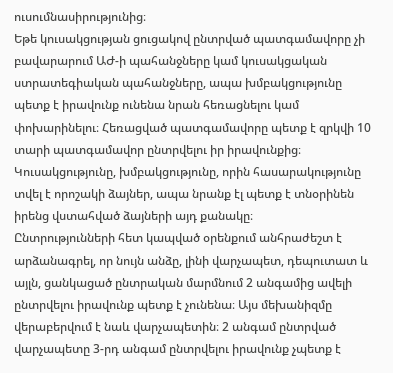ուսումնասիրությունից։
Եթե կուսակցության ցուցակով ընտրված պատգամավորը չի բավարարում ԱԺ-ի պահանջները կամ կուսակցական ստրատեգիական պահանջները, ապա խմբակցությունը պետք է իրավունք ունենա նրան հեռացնելու կամ փոխարինելու։ Հեռացված պատգամավորը պետք է զրկվի 10 տարի պատգամավոր ընտրվելու իր իրավունքից։ Կուսակցությունը, խմբակցությունը, որին հասարակությունը տվել է որոշակի ձայներ, ապա նրանք էլ պետք է տնօրինեն իրենց վստահված ձայների այդ քանակը։
Ընտրությունների հետ կապված օրենքում անհրաժեշտ է արձանագրել, որ նույն անձը, լինի վարչապետ, դեպուտատ և այլն, ցանկացած ընտրական մարմնում 2 անգամից ավելի ընտրվելու իրավունք պետք է չունենա։ Այս մեխանիզմը վերաբերվում է նաև վարչապետին։ 2 անգամ ընտրված վարչապետը 3-րդ անգամ ընտրվելու իրավունք չպետք է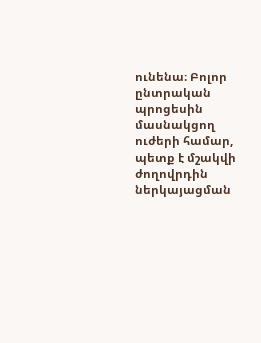ունենա։ Բոլոր ընտրական պրոցեսին մասնակցող ուժերի համար, պետք է մշակվի ժողովրդին ներկայացման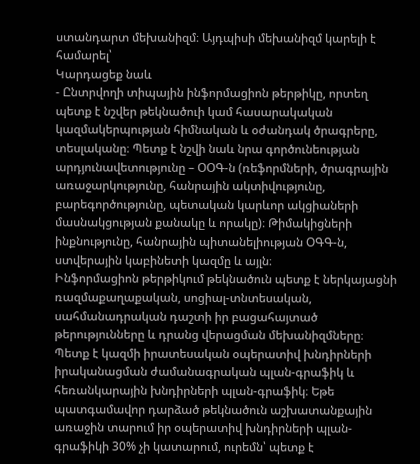ստանդարտ մեխանիզմ։ Այդպիսի մեխանիզմ կարելի է համարել՝
Կարդացեք նաև
- Ընտրվողի տիպային ինֆորմացիոն թերթիկը, որտեղ պետք է նշվեր թեկնածուի կամ հասարակական կազմակերպության հիմնական և օժանդակ ծրագրերը, տեսլականը։ Պետք է նշվի նաև նրա գործունեության արդյունավետությունը – ՕՕԳ-ն (ռեֆորմների, ծրագրային առաջարկությունը, հանրային ակտիվությունը, բարեգործությունը, պետական կարևոր ակցիաների մասնակցության քանակը և որակը)։ Թիմակիցների ինքնությունը, հանրային պիտանելիության ՕԳԳ-ն, ստվերային կաբինետի կազմը և այլն։
Ինֆորմացիոն թերթիկում թեկնածուն պետք է ներկայացնի ռազմաքաղաքական, սոցիալ-տնտեսական, սահմանադրական դաշտի իր բացահայտած թերությունները և դրանց վերացման մեխանիզմները։ Պետք է կազմի իրատեսական օպերատիվ խնդիրների իրականացման ժամանագրական պլան-գրաֆիկ և հեռանկարային խնդիրների պլան-գրաֆիկ։ Եթե պատգամավոր դարձած թեկնածուն աշխատանքային առաջին տարում իր օպերատիվ խնդիրների պլան-գրաֆիկի 30% չի կատարում, ուրեմն՝ պետք է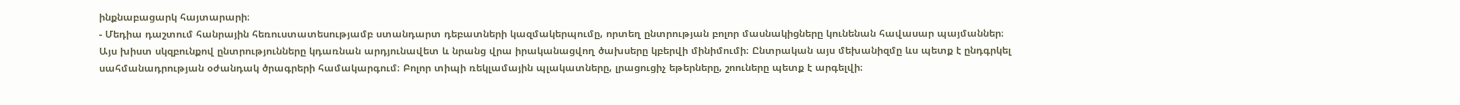ինքնաբացարկ հայտարարի։
- Մեդիա դաշտում հանրային հեռուստատեսությամբ ստանդարտ դեբատների կազմակերպումը, որտեղ ընտրության բոլոր մասնակիցները կունենան հավասար պայմաններ։
Այս խիստ սկզբունքով ընտրությունները կդառնան արդյունավետ և նրանց վրա իրականացվող ծախսերը կբերվի մինիմումի։ Ընտրական այս մեխանիզմը ևս պետք է ընդգրկել սահմանադրության օժանդակ ծրագրերի համակարգում։ Բոլոր տիպի ռեկլամային պլակատները, լրացուցիչ եթերները, շոուները պետք է արգելվի։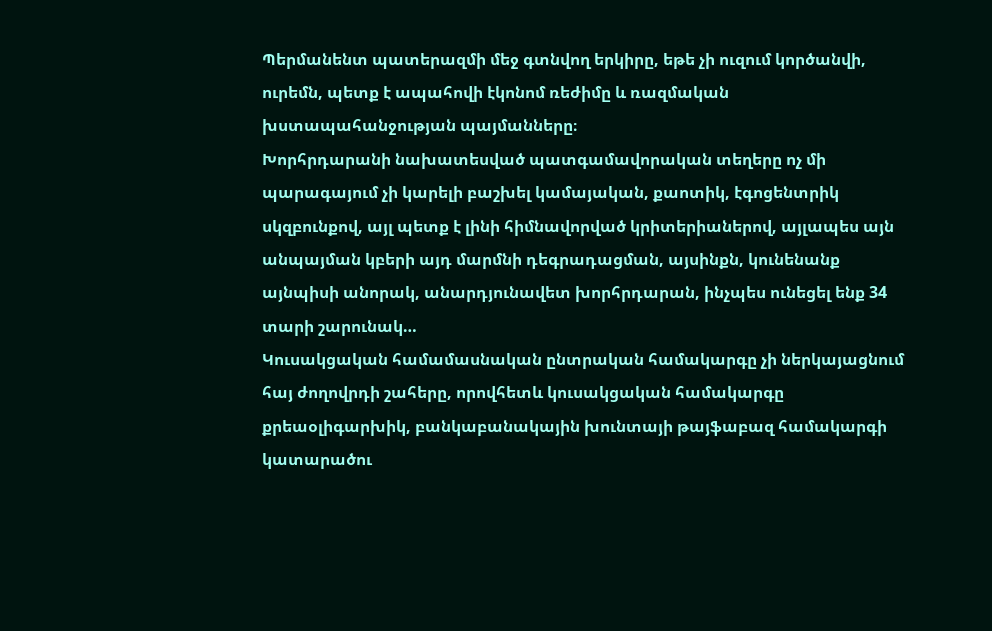Պերմանենտ պատերազմի մեջ գտնվող երկիրը, եթե չի ուզում կործանվի, ուրեմն, պետք է ապահովի էկոնոմ ռեժիմը և ռազմական խստապահանջության պայմանները։
Խորհրդարանի նախատեսված պատգամավորական տեղերը ոչ մի պարագայում չի կարելի բաշխել կամայական, քաոտիկ, էգոցենտրիկ սկզբունքով, այլ պետք է լինի հիմնավորված կրիտերիաներով, այլապես այն անպայման կբերի այդ մարմնի դեգրադացման, այսինքն, կունենանք այնպիսի անորակ, անարդյունավետ խորհրդարան, ինչպես ունեցել ենք 34 տարի շարունակ…
Կուսակցական համամասնական ընտրական համակարգը չի ներկայացնում հայ ժողովրդի շահերը, որովհետև կուսակցական համակարգը քրեաօլիգարխիկ, բանկաբանակային խունտայի թայֆաբազ համակարգի կատարածու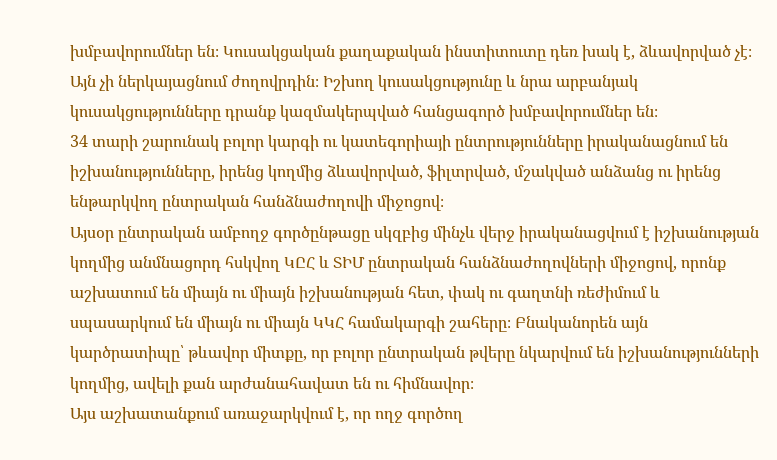խմբավորումներ են։ Կուսակցական քաղաքական ինստիտուտը դեռ խակ է, ձևավորված չէ։ Այն չի ներկայացնում ժողովրդին։ Իշխող կուսակցությունը և նրա արբանյակ կուսակցությունները դրանք կազմակերպված հանցագործ խմբավորումներ են։
34 տարի շարունակ բոլոր կարգի ու կատեգորիայի ընտրությունները իրականացնում են իշխանությունները, իրենց կողմից ձևավորված, ֆիլտրված, մշակված անձանց ու իրենց ենթարկվող ընտրական հանձնաժողովի միջոցով։
Այսօր ընտրական ամբողջ գործընթացը սկզբից մինչև վերջ իրականացվում է իշխանության կողմից անմնացորդ հսկվող ԿԸՀ և ՏԻՄ ընտրական հանձնաժողովների միջոցով, որոնք աշխատում են միայն ու միայն իշխանության հետ, փակ ու գաղտնի ռեժիմում և սպասարկում են միայն ու միայն ԿԿՀ համակարգի շահերը։ Բնականորեն այն կարծրատիպը՝ թևավոր միտքը, որ բոլոր ընտրական թվերը նկարվում են իշխանությունների կողմից, ավելի քան արժանահավատ են ու հիմնավոր։
Այս աշխատանքում առաջարկվում է, որ ողջ գործող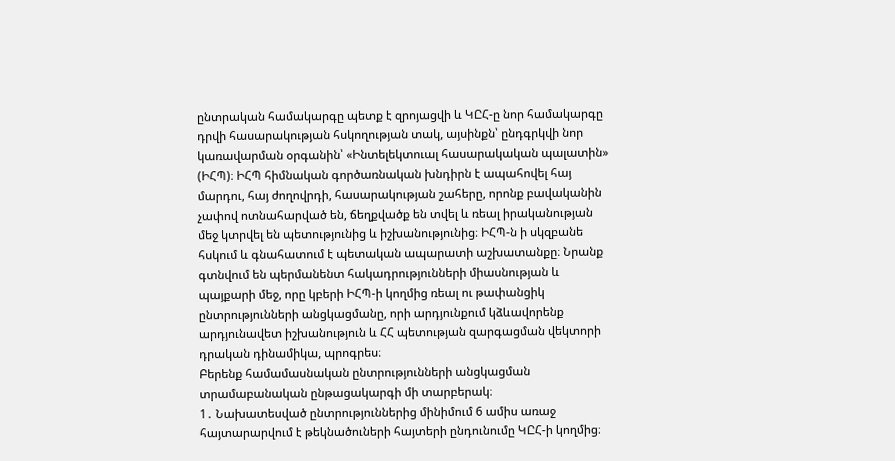ընտրական համակարգը պետք է զրոյացվի և ԿԸՀ-ը նոր համակարգը դրվի հասարակության հսկողության տակ, այսինքն՝ ընդգրկվի նոր կառավարման օրգանին՝ «Ինտելեկտուալ հասարակական պալատին» (ԻՀՊ)։ ԻՀՊ հիմնական գործառնական խնդիրն է ապահովել հայ մարդու, հայ ժողովրդի, հասարակության շահերը, որոնք բավականին չափով ոտնահարված են, ճեղքվածք են տվել և ռեալ իրականության մեջ կտրվել են պետությունից և իշխանությունից։ ԻՀՊ-ն ի սկզբանե հսկում և գնահատում է պետական ապարատի աշխատանքը։ Նրանք գտնվում են պերմանենտ հակադրությունների միասնության և պայքարի մեջ, որը կբերի ԻՀՊ-ի կողմից ռեալ ու թափանցիկ ընտրությունների անցկացմանը, որի արդյունքում կձևավորենք արդյունավետ իշխանություն և ՀՀ պետության զարգացման վեկտորի դրական դինամիկա, պրոգրես։
Բերենք համամասնական ընտրությունների անցկացման տրամաբանական ընթացակարգի մի տարբերակ։
1․ Նախատեսված ընտրություններից մինիմում 6 ամիս առաջ հայտարարվում է թեկնածուների հայտերի ընդունումը ԿԸՀ-ի կողմից։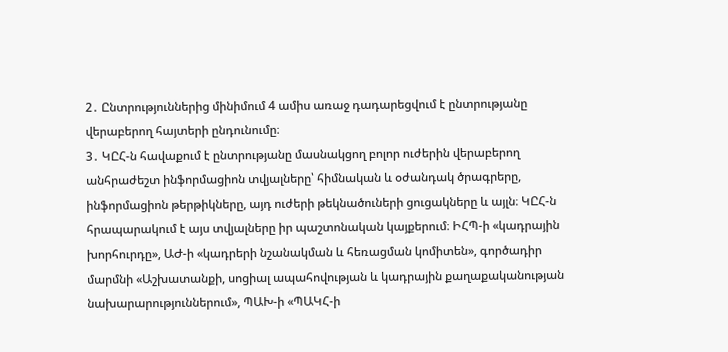2․ Ընտրություններից մինիմում 4 ամիս առաջ դադարեցվում է ընտրությանը վերաբերող հայտերի ընդունումը։
3․ ԿԸՀ-ն հավաքում է ընտրությանը մասնակցող բոլոր ուժերին վերաբերող անհրաժեշտ ինֆորմացիոն տվյալները՝ հիմնական և օժանդակ ծրագրերը, ինֆորմացիոն թերթիկները, այդ ուժերի թեկնածուների ցուցակները և այլն։ ԿԸՀ-ն հրապարակում է այս տվյալները իր պաշտոնական կայքերում։ ԻՀՊ-ի «կադրային խորհուրդը», ԱԺ-ի «կադրերի նշանակման և հեռացման կոմիտեն», գործադիր մարմնի «Աշխատանքի, սոցիալ ապահովության և կադրային քաղաքականության նախարարություններում», ՊԱԽ-ի «ՊԱԿՀ-ի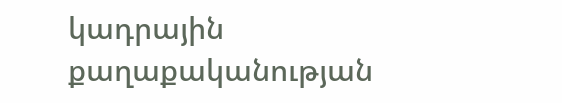կադրային քաղաքականության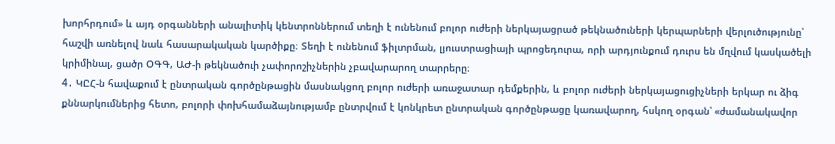խորհրդում» և այդ օրգանների անալիտիկ կենտրոններում տեղի է ունենում բոլոր ուժերի ներկայացրած թեկնածուների կերպարների վերլուծությունը՝ հաշվի առնելով նաև հասարակական կարծիքը։ Տեղի է ունենում ֆիլտրման, լյուստրացիայի պրոցեդուրա, որի արդյունքում դուրս են մղվում կասկածելի կրիմինալ, ցածր ՕԳԳ, ԱԺ-ի թեկնածուի չափորոշիչներին չբավարարող տարրերը։
4․ ԿԸՀ-ն հավաքում է ընտրական գործընթացին մասնակցող բոլոր ուժերի առաջատար դեմքերին, և բոլոր ուժերի ներկայացուցիչների երկար ու ձիգ քննարկումներից հետո, բոլորի փոխհամաձայնությամբ ընտրվում է կոնկրետ ընտրական գործընթացը կառավարող, հսկող օրգան՝ «ժամանակավոր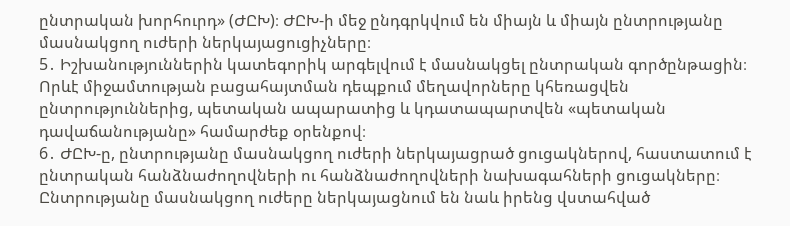ընտրական խորհուրդ» (ԺԸԽ)։ ԺԸԽ-ի մեջ ընդգրկվում են միայն և միայն ընտրությանը մասնակցող ուժերի ներկայացուցիչները։
5․ Իշխանություններին կատեգորիկ արգելվում է մասնակցել ընտրական գործընթացին։ Որևէ միջամտության բացահայտման դեպքում մեղավորները կհեռացվեն ընտրություններից, պետական ապարատից և կդատապարտվեն «պետական դավաճանությանը» համարժեք օրենքով։
6․ ԺԸԽ-ը, ընտրությանը մասնակցող ուժերի ներկայացրած ցուցակներով, հաստատում է ընտրական հանձնաժողովների ու հանձնաժողովների նախագահների ցուցակները։ Ընտրությանը մասնակցող ուժերը ներկայացնում են նաև իրենց վստահված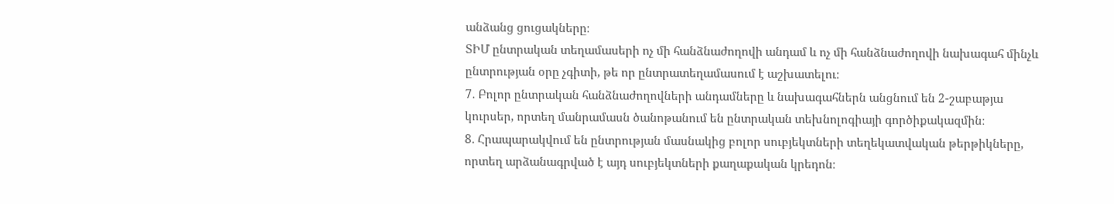անձանց ցուցակները։
ՏԻՄ ընտրական տեղամասերի ոչ մի հանձնաժողովի անդամ և ոչ մի հանձնաժողովի նախագահ մինչև ընտրության օրը չգիտի, թե որ ընտրատեղամասում է աշխատելու։
7․ Բոլոր ընտրական հանձնաժողովների անդամները և նախագահներն անցնում են 2-շաբաթյա կուրսեր, որտեղ մանրամասն ծանոթանում են ընտրական տեխնոլոգիայի գործիքակազմին։
8․ Հրապարակվում են ընտրության մասնակից բոլոր սուբյեկտների տեղեկատվական թերթիկները, որտեղ արձանագրված է այդ սուբյեկտների քաղաքական կրեդոն։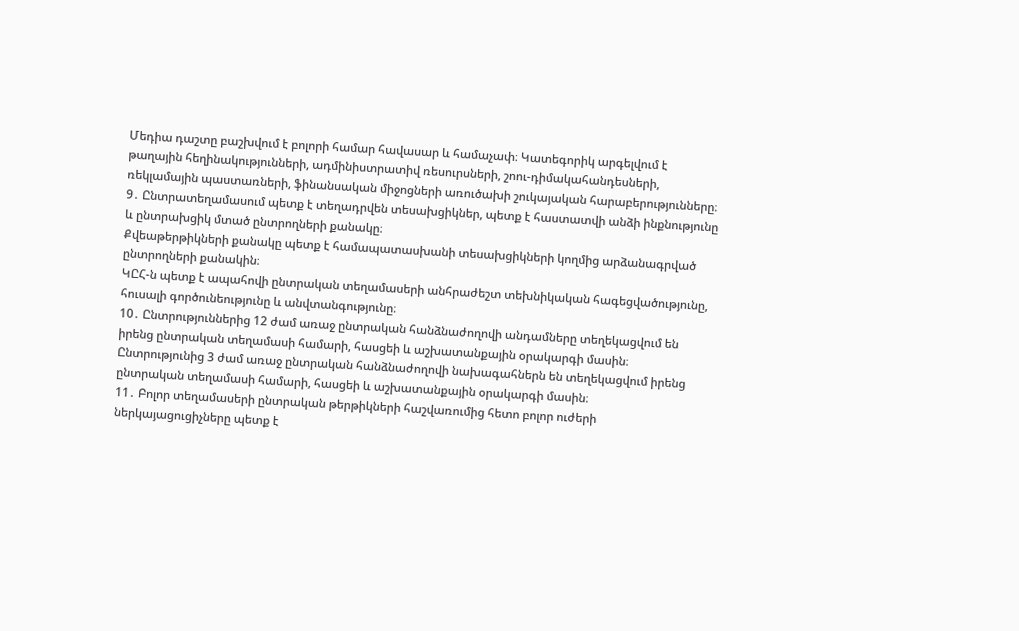Մեդիա դաշտը բաշխվում է բոլորի համար հավասար և համաչափ։ Կատեգորիկ արգելվում է թաղային հեղինակությունների, ադմինիստրատիվ ռեսուրսների, շոու-դիմակահանդեսների, ռեկլամային պաստառների, ֆինանսական միջոցների առուծախի շուկայական հարաբերությունները։
9․ Ընտրատեղամասում պետք է տեղադրվեն տեսախցիկներ, պետք է հաստատվի անձի ինքնությունը և ընտրախցիկ մտած ընտրողների քանակը։
Քվեաթերթիկների քանակը պետք է համապատասխանի տեսախցիկների կողմից արձանագրված ընտրողների քանակին։
ԿԸՀ-ն պետք է ապահովի ընտրական տեղամասերի անհրաժեշտ տեխնիկական հագեցվածությունը, հուսալի գործունեությունը և անվտանգությունը։
10․ Ընտրություններից 12 ժամ առաջ ընտրական հանձնաժողովի անդամները տեղեկացվում են իրենց ընտրական տեղամասի համարի, հասցեի և աշխատանքային օրակարգի մասին։
Ընտրությունից 3 ժամ առաջ ընտրական հանձնաժողովի նախագահներն են տեղեկացվում իրենց ընտրական տեղամասի համարի, հասցեի և աշխատանքային օրակարգի մասին։
11․ Բոլոր տեղամասերի ընտրական թերթիկների հաշվառումից հետո բոլոր ուժերի ներկայացուցիչները պետք է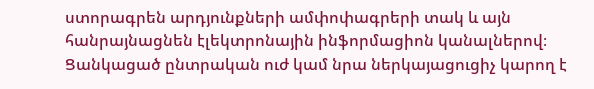ստորագրեն արդյունքների ամփոփագրերի տակ և այն հանրայնացնեն էլեկտրոնային ինֆորմացիոն կանալներով։
Ցանկացած ընտրական ուժ կամ նրա ներկայացուցիչ կարող է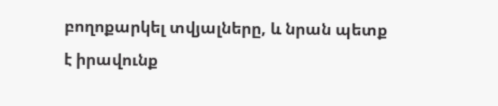բողոքարկել տվյալները, և նրան պետք է իրավունք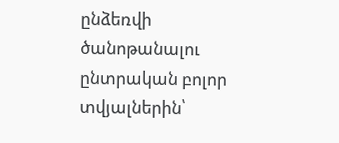ընձեռվի ծանոթանալու ընտրական բոլոր տվյալներին՝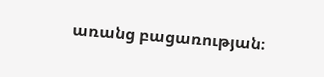առանց բացառության։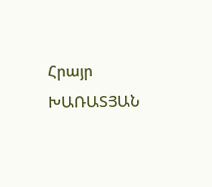Հրայր ԽԱՌԱՏՅԱՆ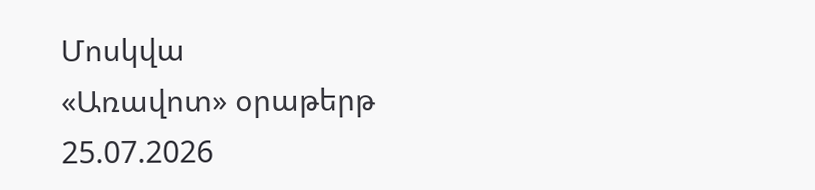Մոսկվա
«Առավոտ» օրաթերթ
25.07.2026